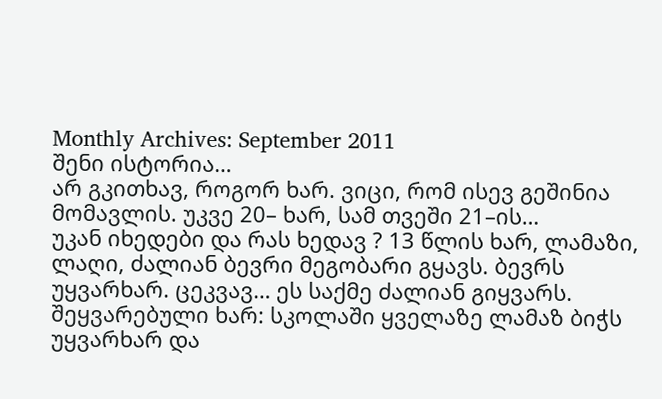Monthly Archives: September 2011
შენი ისტორია…
არ გკითხავ, როგორ ხარ. ვიცი, რომ ისევ გეშინია მომავლის. უკვე 20– ხარ, სამ თვეში 21–ის…
უკან იხედები და რას ხედავ ? 13 წლის ხარ, ლამაზი, ლაღი, ძალიან ბევრი მეგობარი გყავს. ბევრს უყვარხარ. ცეკვავ… ეს საქმე ძალიან გიყვარს. შეყვარებული ხარ: სკოლაში ყველაზე ლამაზ ბიჭს უყვარხარ და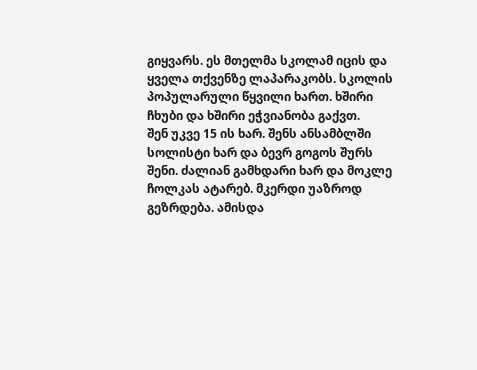გიყვარს. ეს მთელმა სკოლამ იცის და ყველა თქვენზე ლაპარაკობს. სკოლის პოპულარული წყვილი ხართ. ხშირი ჩხუბი და ხშირი ეჭვიანობა გაქვთ.
შენ უკვე 15 ის ხარ. შენს ანსამბლში სოლისტი ხარ და ბევრ გოგოს შურს შენი. ძალიან გამხდარი ხარ და მოკლე ჩოლკას ატარებ. მკერდი უაზროდ გეზრდება. ამისდა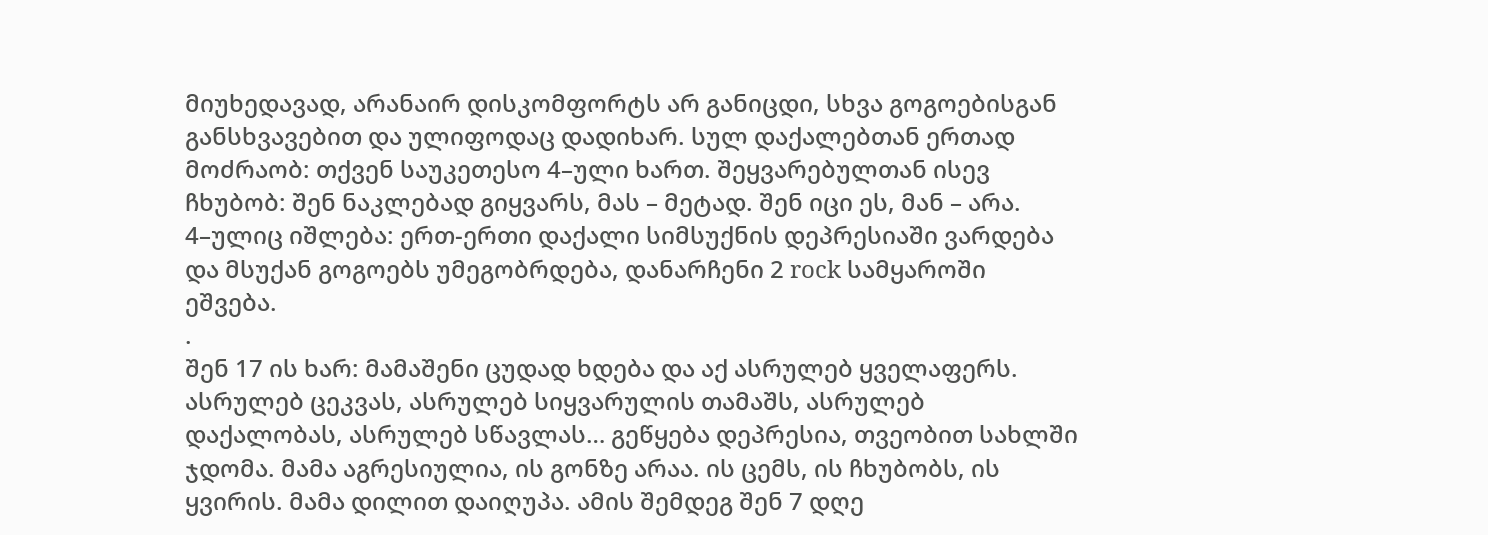მიუხედავად, არანაირ დისკომფორტს არ განიცდი, სხვა გოგოებისგან განსხვავებით და ულიფოდაც დადიხარ. სულ დაქალებთან ერთად მოძრაობ: თქვენ საუკეთესო 4–ული ხართ. შეყვარებულთან ისევ ჩხუბობ: შენ ნაკლებად გიყვარს, მას – მეტად. შენ იცი ეს, მან – არა. 4–ულიც იშლება: ერთ-ერთი დაქალი სიმსუქნის დეპრესიაში ვარდება და მსუქან გოგოებს უმეგობრდება, დანარჩენი 2 rock სამყაროში ეშვება.
.
შენ 17 ის ხარ: მამაშენი ცუდად ხდება და აქ ასრულებ ყველაფერს. ასრულებ ცეკვას, ასრულებ სიყვარულის თამაშს, ასრულებ დაქალობას, ასრულებ სწავლას… გეწყება დეპრესია, თვეობით სახლში ჯდომა. მამა აგრესიულია, ის გონზე არაა. ის ცემს, ის ჩხუბობს, ის ყვირის. მამა დილით დაიღუპა. ამის შემდეგ შენ 7 დღე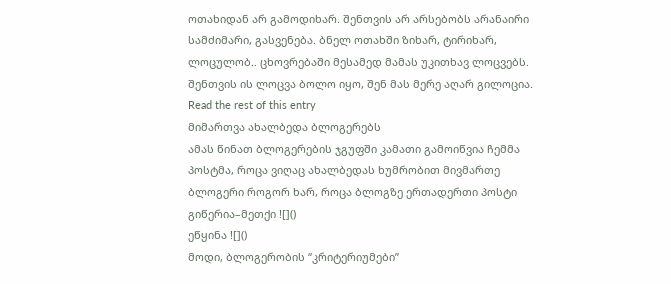ოთახიდან არ გამოდიხარ. შენთვის არ არსებობს არანაირი სამძიმარი, გასვენება. ბნელ ოთახში ზიხარ, ტირიხარ, ლოცულობ.. ცხოვრებაში მესამედ მამას უკითხავ ლოცვებს. შენთვის ის ლოცვა ბოლო იყო, შენ მას მერე აღარ გილოცია. Read the rest of this entry
მიმართვა ახალბედა ბლოგერებს
ამას წინათ ბლოგერების ჯგუფში კამათი გამოიწვია ჩემმა პოსტმა, როცა ვიღაც ახალბედას ხუმრობით მივმართე ბლოგერი როგორ ხარ, როცა ბლოგზე ერთადერთი პოსტი გიწერია–მეთქი ![]()
ეწყინა ![]()
მოდი, ბლოგერობის “კრიტერიუმები”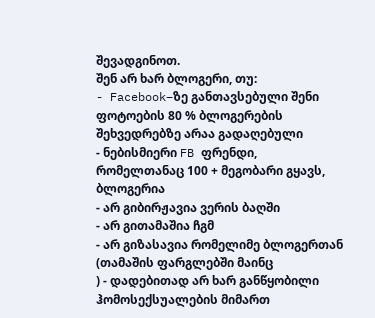შევადგინოთ.
შენ არ ხარ ბლოგერი, თუ:
- Facebook–ზე განთავსებული შენი ფოტოების 80 % ბლოგერების შეხვედრებზე არაა გადაღებული
- ნებისმიერი FB ფრენდი, რომელთანაც 100 + მეგობარი გყავს, ბლოგერია
- არ გიბირჟავია ვერის ბაღში
- არ გითამაშია ჩგმ
- არ გიზასავია რომელიმე ბლოგერთან
(თამაშის ფარგლებში მაინც
) - დადებითად არ ხარ განწყობილი ჰომოსექსუალების მიმართ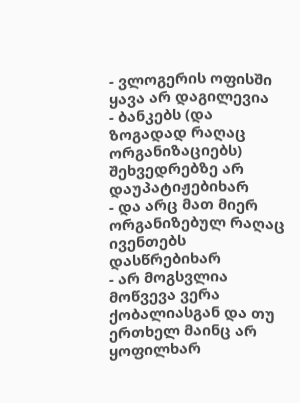- ვლოგერის ოფისში ყავა არ დაგილევია
- ბანკებს (და ზოგადად რაღაც ორგანიზაციებს) შეხვედრებზე არ დაუპატიჟებიხარ
- და არც მათ მიერ ორგანიზებულ რაღაც ივენთებს დასწრებიხარ
- არ მოგსვლია მოწვევა ვერა ქობალიასგან და თუ ერთხელ მაინც არ ყოფილხარ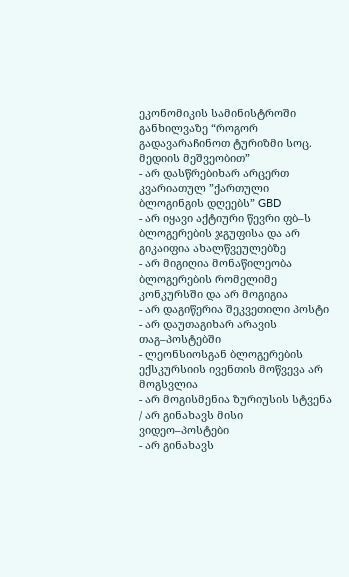ეკონომიკის სამინისტროში განხილვაზე “როგორ გადავარაჩინოთ ტურიზმი სოც. მედიის მეშვეობით”
- არ დასწრებიხარ არცერთ კვარიათულ ”ქართული ბლოგინგის დღეებს” GBD
- არ იყავი აქტიური წევრი ფბ–ს ბლოგერების ჯგუფისა და არ გიკაიფია ახალწვეულებზე
- არ მიგიღია მონაწილეობა ბლოგერების რომელიმე კონკურსში და არ მოგიგია
- არ დაგიწერია შეკვეთილი პოსტი
- არ დაუთაგიხარ არავის თაგ–პოსტებში
- ლეონსიოსგან ბლოგერების ექსკურსიის ივენთის მოწვევა არ მოგსვლია
- არ მოგისმენია ზურიუსის სტვენა / არ გინახავს მისი ვიდეო–პოსტები
- არ გინახავს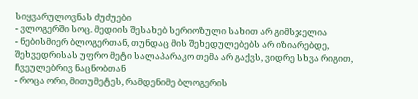სიყვარულოვნას ძუძუები
- ვლოგერში სოც. მედიის შესახებ სერიოზული სახით არ გიმსჯელია
- ნებისმიერ ბლოგერთან, თუნდაც მის შეხედულებებს არ იზიარებდე, შეხვედრისას უფრო მეტი სალაპარაკო თემა არ გაქვს, ვიდრე სხვა რიგით, ჩვეულებრივ ნაცნობთან
- როცა ორი, მითუმეტეს, რამდენიმე ბლოგერის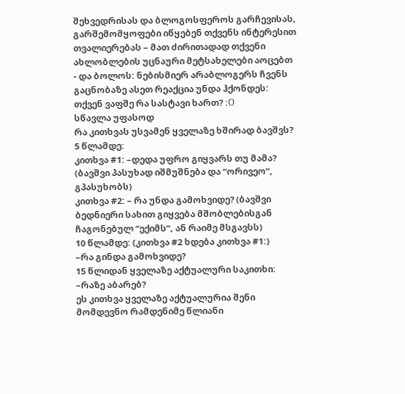შეხვედრისას და ბლოგოსფეროს გარჩევისას, გარშემომყოფები იწყებენ თქვენს ინტერესით თვალიერებას – მათ ძირითადად თქვენი ახლობლების უცნაური მეტსახელები აოცებთ
- და ბოლოს: ნებისმიერ არაბლოგერს ჩვენს გაცნობაზე ასეთ რეაქცია უნდა ჰქონდეს: თქვენ ვაფშე რა სასტავი ხართ? :O
სწავლა უფასოდ
რა კითხვას უსვამენ ყველაზე ხშირად ბავშვს?
5 წლამდე:
კითხვა #1: –დედა უფრო გიყვარს თუ მამა? (ბავშვი პასუხად იშმუშნება და “ორივეო”, გპასუხობს)
კითხვა #2: – რა უნდა გამოხვიდე? (ბავშვი ბედნიერი სახით გიყვება მშობლებისგან ჩაგონებულ “ექიმს”, ან რაიმე მსგავსს)
10 წლამდე: (კითხვა #2 ხდება კითხვა #1:)
–რა გინდა გამოხვიდე?
15 წლიდან ყველაზე აქტუალური საკითხი:
–რაზე აბარებ?
ეს კითხვა ყველაზე აქტუალურია შენი მომდევნო რამდენიმე წლიანი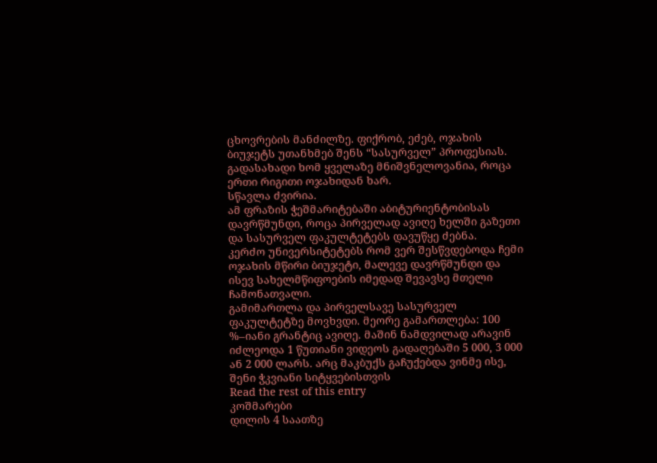ცხოვრების მანძილზე. ფიქრობ, ეძებ, ოჯახის ბიუჯეტს უთანხმებ შენს “სასურველ” პროფესიას. გადასახადი ხომ ყველაზე მნიშვნელოვანია, როცა ერთი რიგითი ოჯახიდან ხარ.
სწავლა ძვირია.
ამ ფრაზის ჭეშმარიტებაში აბიტურიენტობისას დავრწმუნდი, როცა პირველად ავიღე ხელში გაზეთი და სასურველ ფაკულტეტებს დავუწყე ძებნა.
კერძო უნივერსიტეტებს რომ ვერ შესწვდებოდა ჩემი ოჯახის მწირი ბიუჯეტი, მალევე დავრწმუნდი და ისევ სახელმწიფოების იმედად შევავსე მთელი ჩამონათვალი.
გამიმართლა და პირველსავე სასურველ ფაკულტეტზე მოვხვდი. მეორე გამართლება: 100 %–იანი გრანტიც ავიღე. მაშინ ნამდვილად არავინ იძლეოდა 1 წუთიანი ვიდეოს გადაღებაში 5 000, 3 000 ან 2 000 ლარს. არც მაკბუქს გაჩუქებდა ვინმე ისე, შენი ჭკვიანი სიტყვებისთვის
Read the rest of this entry
კოშმარები
დილის 4 საათზე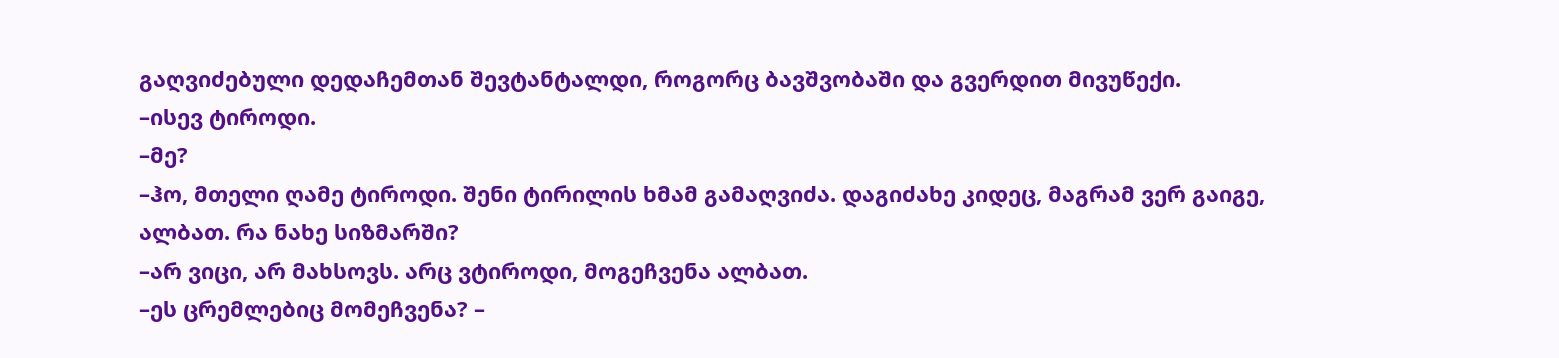გაღვიძებული დედაჩემთან შევტანტალდი, როგორც ბავშვობაში და გვერდით მივუწექი.
–ისევ ტიროდი.
–მე?
–ჰო, მთელი ღამე ტიროდი. შენი ტირილის ხმამ გამაღვიძა. დაგიძახე კიდეც, მაგრამ ვერ გაიგე, ალბათ. რა ნახე სიზმარში?
–არ ვიცი, არ მახსოვს. არც ვტიროდი, მოგეჩვენა ალბათ.
–ეს ცრემლებიც მომეჩვენა? –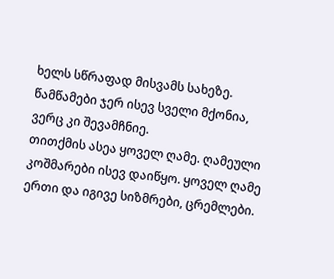ხელს სწრაფად მისვამს სახეზე. წამწამები ჯერ ისევ სველი მქონია, ვერც კი შევამჩნიე.
თითქმის ასეა ყოველ ღამე. ღამეული კოშმარები ისევ დაიწყო. ყოველ ღამე ერთი და იგივე სიზმრები, ცრემლები.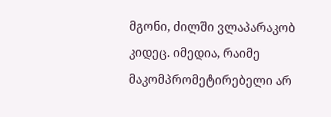მგონი, ძილში ვლაპარაკობ კიდეც. იმედია, რაიმე მაკომპრომეტირებელი არ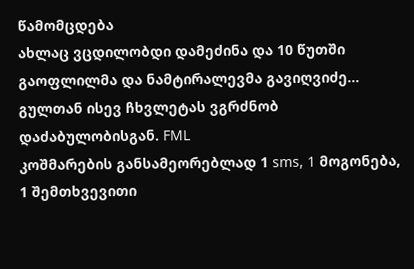წამომცდება
ახლაც ვცდილობდი დამეძინა და 10 წუთში გაოფლილმა და ნამტირალევმა გავიღვიძე… გულთან ისევ ჩხვლეტას ვგრძნობ დაძაბულობისგან. FML
კოშმარების განსამეორებლად 1 sms, 1 მოგონება, 1 შემთხვევითი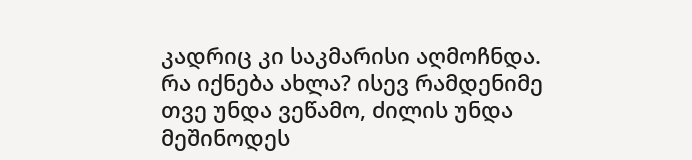კადრიც კი საკმარისი აღმოჩნდა. რა იქნება ახლა? ისევ რამდენიმე თვე უნდა ვეწამო, ძილის უნდა მეშინოდეს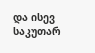და ისევ საკუთარ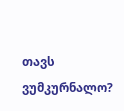თავს ვუმკურნალო?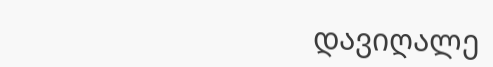დავიღალე